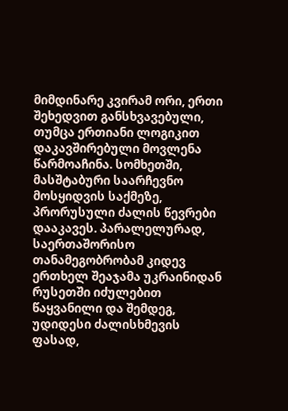მიმდინარე კვირამ ორი, ერთი შეხედვით განსხვავებული, თუმცა ერთიანი ლოგიკით დაკავშირებული მოვლენა წარმოაჩინა. სომხეთში, მასშტაბური საარჩევნო მოსყიდვის საქმეზე, პრორუსული ძალის წევრები დააკავეს. პარალელურად, საერთაშორისო თანამეგობრობამ კიდევ ერთხელ შეაჯამა უკრაინიდან რუსეთში იძულებით წაყვანილი და შემდეგ, უდიდესი ძალისხმევის ფასად,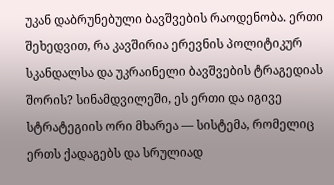უკან დაბრუნებული ბავშვების რაოდენობა. ერთი შეხედვით, რა კავშირია ერევნის პოლიტიკურ სკანდალსა და უკრაინელი ბავშვების ტრაგედიას შორის? სინამდვილეში, ეს ერთი და იგივე სტრატეგიის ორი მხარეა — სისტემა, რომელიც ერთს ქადაგებს და სრულიად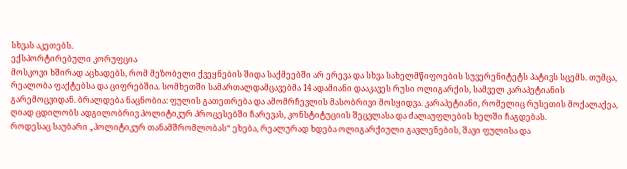სხვას აკეთებს.
ექსპორტირებული კორუფცია
მოსკოვი ხშირად აცხადებს, რომ მეზობელი ქვეყნების შიდა საქმეებში არ ერევა და სხვა სახელმწიფოების სუვერენიტეტს პატივს სცემს. თუმცა, რეალობა ფაქტებსა და ციფრებშია. სომხეთში სამართალდამცავებმა 14 ადამიანი დააკავეს რუსი ოლიგარქის, სამველ კარაპეტიანის გარემოცვიდან. ბრალდება ნაცნობია: ფულის გათეთრება და ამომრჩევლის მასობრივი მოსყიდვა. კარაპეტიანი, რომელიც რუსეთის მოქალაქეა, ღიად ცდილობს ადგილობრივ პოლიტიკურ პროცესებში ჩარევას, კონსტიტუციის შეცვლასა და ძალაუფლების ხელში ჩაგდებას.
როდესაც საუბარი „პოლიტიკურ თანამშრომლობას“ ეხება, რეალურად ხდება ოლიგარქიული გავლენების, შავი ფულისა და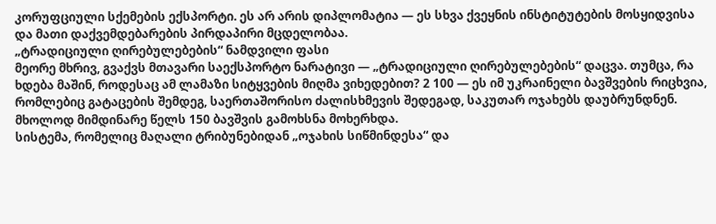კორუფციული სქემების ექსპორტი. ეს არ არის დიპლომატია — ეს სხვა ქვეყნის ინსტიტუტების მოსყიდვისა და მათი დაქვემდებარების პირდაპირი მცდელობაა.
„ტრადიციული ღირებულებების“ ნამდვილი ფასი
მეორე მხრივ, გვაქვს მთავარი საექსპორტო ნარატივი — „ტრადიციული ღირებულებების“ დაცვა. თუმცა, რა ხდება მაშინ, როდესაც ამ ლამაზი სიტყვების მიღმა ვიხედებით? 2 100 — ეს იმ უკრაინელი ბავშვების რიცხვია, რომლებიც გატაცების შემდეგ, საერთაშორისო ძალისხმევის შედეგად, საკუთარ ოჯახებს დაუბრუნდნენ. მხოლოდ მიმდინარე წელს 150 ბავშვის გამოხსნა მოხერხდა.
სისტემა, რომელიც მაღალი ტრიბუნებიდან „ოჯახის სიწმინდესა“ და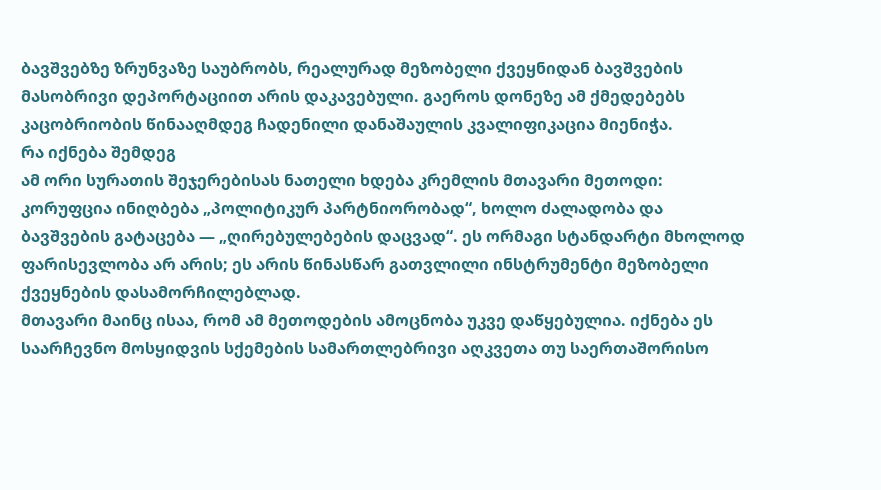ბავშვებზე ზრუნვაზე საუბრობს, რეალურად მეზობელი ქვეყნიდან ბავშვების მასობრივი დეპორტაციით არის დაკავებული. გაეროს დონეზე ამ ქმედებებს კაცობრიობის წინააღმდეგ ჩადენილი დანაშაულის კვალიფიკაცია მიენიჭა.
რა იქნება შემდეგ
ამ ორი სურათის შეჯერებისას ნათელი ხდება კრემლის მთავარი მეთოდი: კორუფცია ინიღბება „პოლიტიკურ პარტნიორობად“, ხოლო ძალადობა და ბავშვების გატაცება — „ღირებულებების დაცვად“. ეს ორმაგი სტანდარტი მხოლოდ ფარისევლობა არ არის; ეს არის წინასწარ გათვლილი ინსტრუმენტი მეზობელი ქვეყნების დასამორჩილებლად.
მთავარი მაინც ისაა, რომ ამ მეთოდების ამოცნობა უკვე დაწყებულია. იქნება ეს საარჩევნო მოსყიდვის სქემების სამართლებრივი აღკვეთა თუ საერთაშორისო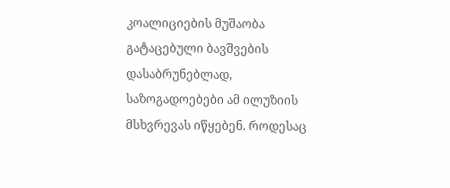კოალიციების მუშაობა გატაცებული ბავშვების დასაბრუნებლად, საზოგადოებები ამ ილუზიის მსხვრევას იწყებენ. როდესაც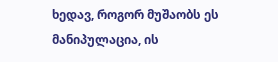ხედავ, როგორ მუშაობს ეს მანიპულაცია, ის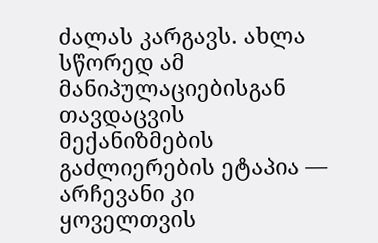ძალას კარგავს. ახლა სწორედ ამ მანიპულაციებისგან თავდაცვის მექანიზმების გაძლიერების ეტაპია — არჩევანი კი ყოველთვის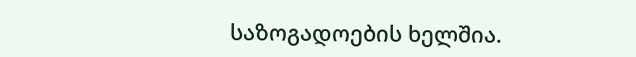საზოგადოების ხელშია.